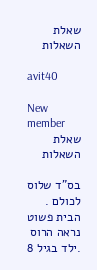שאלת השאלות

avit40

New member
שאלת השאלות

בס"ד שלוס לכולם . הבית פשוט נראה הרוס .ילד בגיל 8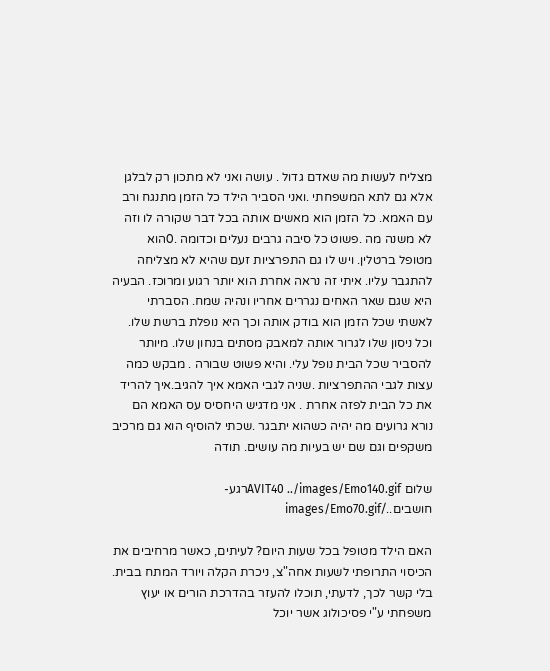מצליח לעשות מה שאדם גדול . עושה ואני לא מתכון רק לבלגן אלא גם לתא המשפחתי .ואני הסביר הילד כל הזמן מתנגח ורב עם האמא. כל הזמן הוא מאשים אותה בכל דבר שקורה לו וזה לא משנה מה .פשוט כל סיבה גרבים נעלים וכדומה .0הוא מטופל ברטלין. ויש לו גם התפרציות זעם שהיא לא מצליחה להתגבר עליו. איתי זה נראה אחרת הוא יותר רגוע ומרוכז. הבעיה היא שגם שאר האחים נגררים אחריו ונהיה שמח. הסברתי לאשתי שכל הזמן הוא בודק אותה וכך היא נופלת ברשת שלו. וכל ניסון שלו לגרור אותה למאבק מסתים בנחון שלו. מיותר להסביר שכל הבית נופל עלי. והיא פשוט שבורה . מבקש כמה עצות לגבי ההתפרציות .שניה לגבי האמא איך להגיב.איך להריד את כל הבית לפזה אחרת . אני מדגיש היחסיס עס האמא הם נורא גרועים מה יהיה כשהוא יתבגר .שכתי להוסיף הוא גם מרכיב משקפים וגם שם יש בעיות מה עושים. תודה

שלום AVIT40 ../images/Emo140.gifרגע- חושבים../images/Emo70.gif

האם הילד מטופל בכל שעות היום? לעיתים, כאשר מרחיבים את הכיסוי התרופתי לשעות אחה"צ, ניכרת הקלה ויורד המתח בבית. בלי קשר לכך, לדעתי, תוכלו להעזר בהדרכת הורים או יעוץ משפחתי ע"י פסיכולוג אשר יוכל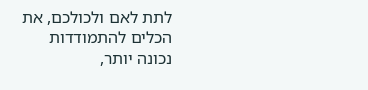לתת לאם ולכולכם, את הכלים להתמודדות נכונה יותר,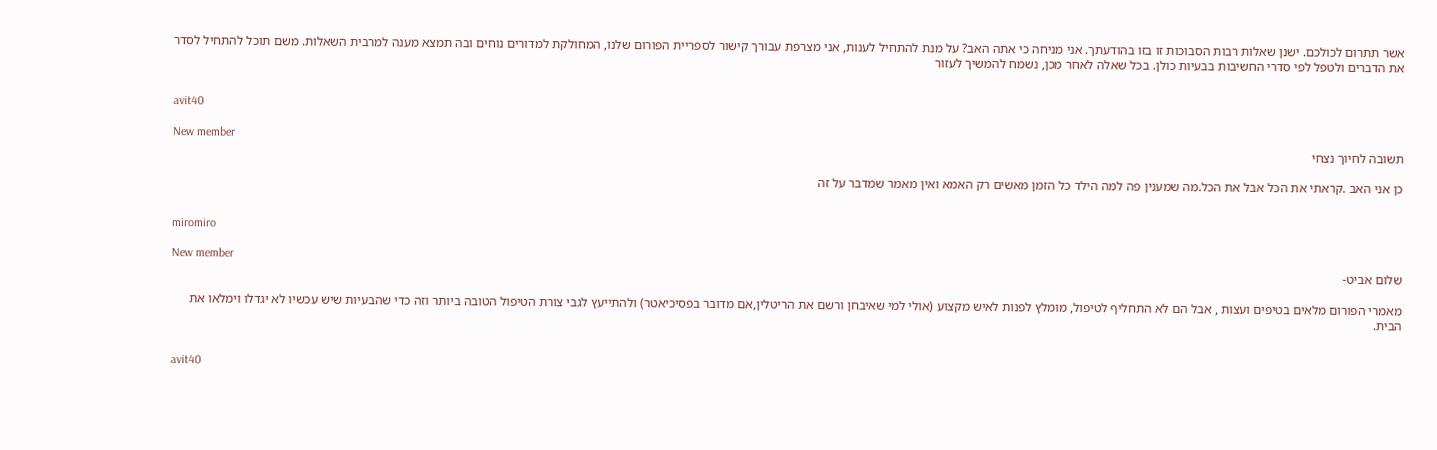אשר תתרום לכולכם. ישנן שאלות רבות הסבוכות זו בזו בהודעתך. אני מניחה כי אתה האב? על מנת להתחיל לענות, אני מצרפת עבורך קישור לספריית הפורום שלנו, המחולקת למדורים נוחים ובה תמצא מענה למרבית השאלות. משם תוכל להתחיל לסדר את הדברים ולטפל לפי סדרי החשיבות בבעיות כולן. בכל שאלה לאחר מכן, נשמח להמשיך לעזור


avit40

New member
תשובה לחיוך נצחי

כן אני האב .קראתי את הכל אבל את הכל.מה שמענין פה למה הילד כל הזמן מאשים רק האמא ואין מאמר שמדבר על זה


miromiro

New member
שלום אביט-

מאמרי הפורום מלאים בטיפים ועצות , אבל הם לא התחליף לטיפול, מומלץ לפנות לאיש מקצוע (אולי למי שאיבחן ורשם את הריטלין,אם מדובר בפסיכיאטר) ולהתייעץ לגבי צורת הטיפול הטובה ביותר וזה כדי שהבעיות שיש עכשיו לא יגדלו וימלאו את הבית.


avit40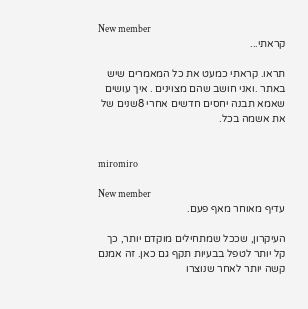New member
קראתי...

תראו. קראתי כמעט את כל המאמרים שיש באתר .ואני חושב שהם מצוינים . איך עושים שאמא תבנה יחסים חדשים אחרי 8שנים של את אשמה בכל.


miromiro

New member
עדיף מאוחר מאף פעם.

העיקרון, שככל שמתחילים מוקדם יותר, כך קל יותר לטפל בבעיות תקף גם כאן. זה אמנם קשה יותר לאחר שנוצרו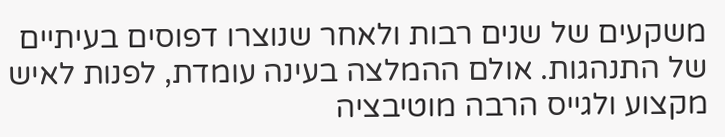משקעים של שנים רבות ולאחר שנוצרו דפוסים בעיתיים של התנהגות. אולם ההמלצה בעינה עומדת, לפנות לאיש מקצוע ולגייס הרבה מוטיבציה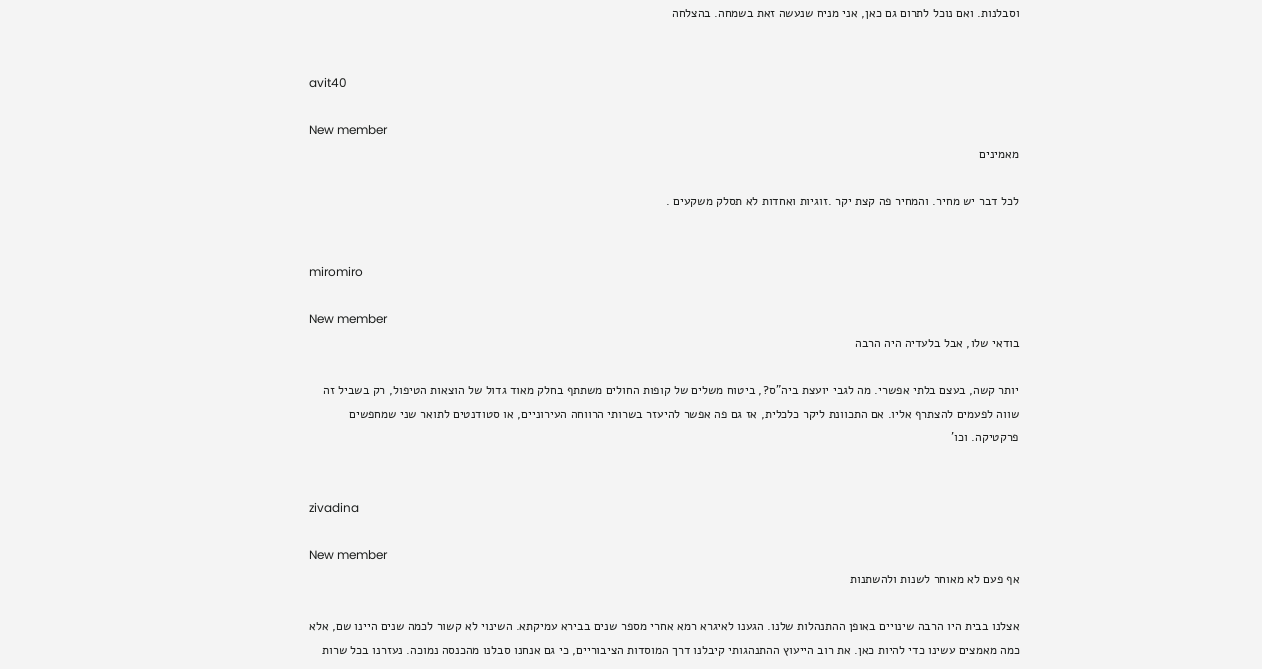וסבלנות. ואם נוכל לתרום גם כאן, אני מניח שנעשה זאת בשמחה. בהצלחה


avit40

New member
מאמינים

לכל דבר יש מחיר. והמחיר פה קצת יקר .זוגיות ואחדות לא תסלק משקעים .


miromiro

New member
בודאי שלו, אבל בלעדיה היה הרבה

יותר קשה, בעצם בלתי אפשרי. מה לגבי יועצת ביה"ס?, ביטוח משלים של קופות החולים משתתף בחלק מאוד גדול של הוצאות הטיפול, רק בשביל זה שווה לפעמים להצתרף אליו. אם התכוונת ליקר כלכלית, אז גם פה אפשר להיעזר בשרותי הרווחה העירוניים, או סטודנטים לתואר שני שמחפשים פרקטיקה. וכו'


zivadina

New member
אף פעם לא מאוחר לשנות ולהשתנות

אצלנו בבית היו הרבה שינויים באופן ההתנהלות שלנו. הגענו לאיגרא רמא אחרי מספר שנים בבירא עמיקתא. השינוי לא קשור לכמה שנים היינו שם, אלא כמה מאמצים עשינו כדי להיות כאן. את רוב הייעוץ ההתנהגותי קיבלנו דרך המוסדות הציבוריים, כי גם אנחנו סבלנו מהכנסה נמוכה. נעזרנו בכל שרות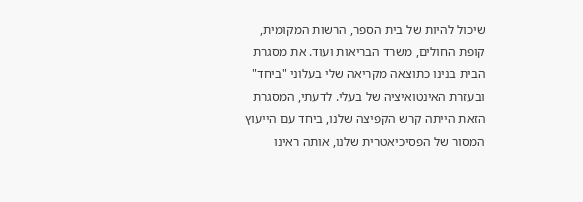שיכול להיות של בית הספר, הרשות המקומית, קופת החולים, משרד הבריאות ועוד. את מסגרת הבית בנינו כתוצאה מקריאה שלי בעלוני "ביחד" ובעזרת האינטואיציה של בעלי. לדעתי, המסגרת הזאת הייתה קרש הקפיצה שלנו, ביחד עם הייעוץ המסור של הפסיכיאטרית שלנו, אותה ראינו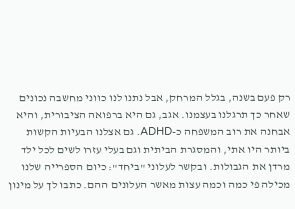רק פעם בשנה, בגלל המרחק, אבל נתנו לנו כווני מחשבה נכונים שאחר כך תרגלנו בעצמנו. אגב, גם היא ברפואה הציבורית, והיא אבחנה את רוב המשפחה כ-ADHD. גם אצלנו הבעיות הקשות ביותר היו אתי, והמסגרת הביתית וגם בעלי עזרו לשים לכל ילד מרדן את הגבולות. ובקשר לעלוני "ביחד": כיום הספרייה שלנו מכילה פי כמה וכמה עצות מאשר העלונים ההם. כתבו לך על מינון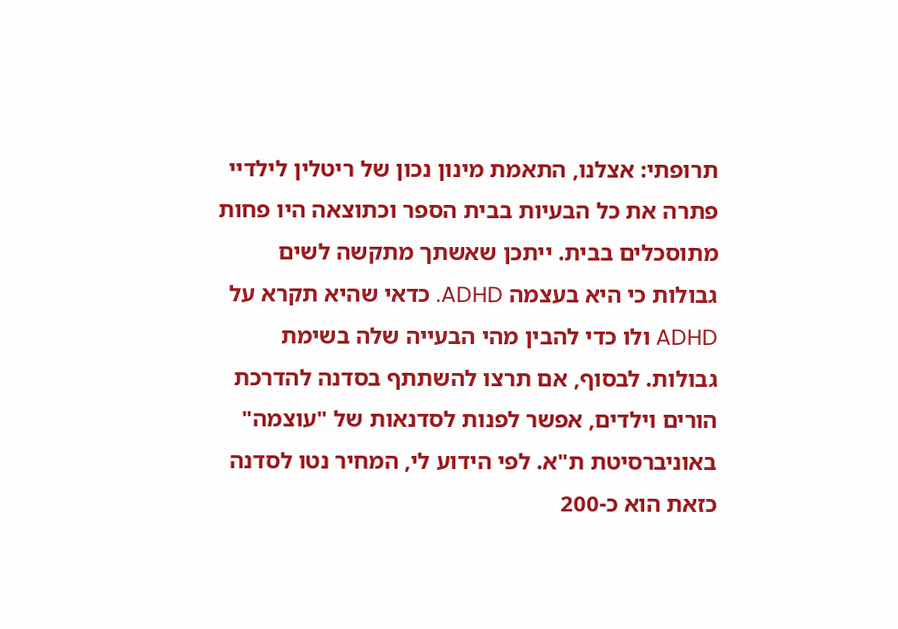תרופתי: אצלנו, התאמת מינון נכון של ריטלין לילדיי פתרה את כל הבעיות בבית הספר וכתוצאה היו פחות מתוסכלים בבית. ייתכן שאשתך מתקשה לשים גבולות כי היא בעצמה ADHD. כדאי שהיא תקרא על ADHD ולו כדי להבין מהי הבעייה שלה בשימת גבולות. לבסוף, אם תרצו להשתתף בסדנה להדרכת הורים וילדים, אפשר לפנות לסדנאות של "עוצמה" באוניברסיטת ת"א. לפי הידוע לי, המחיר נטו לסדנה כזאת הוא כ-200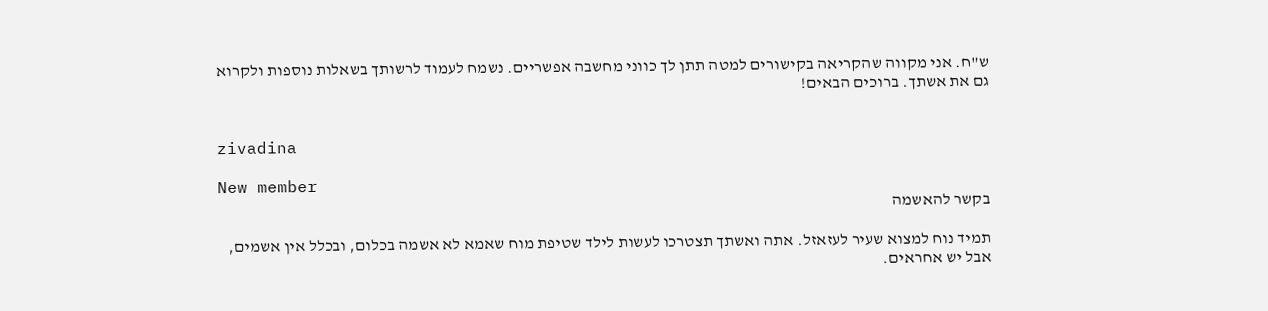ש"ח. אני מקווה שהקריאה בקישורים למטה תתן לך כווני מחשבה אפשריים. נשמח לעמוד לרשותך בשאלות נוספות ולקרוא גם את אשתך. ברוכים הבאים!


zivadina

New member
בקשר להאשמה

תמיד נוח למצוא שעיר לעזאזל. אתה ואשתך תצטרכו לעשות לילד שטיפת מוח שאמא לא אשמה בכלום, ובכלל אין אשמים, אבל יש אחראים.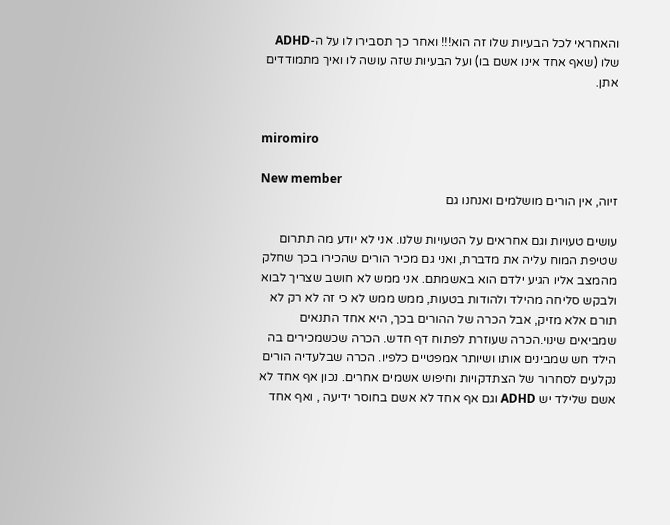והאחראי לכל הבעיות שלו זה הוא!!! ואחר כך תסבירו לו על ה-ADHD שלו (שאף אחד אינו אשם בו) ועל הבעיות שזה עושה לו ואיך מתמודדים אתן.


miromiro

New member
זיוה, אין הורים מושלמים ואנחנו גם

עושים טעויות וגם אחראים על הטעויות שלנו. אני לא יודע מה תתרום שטיפת המוח עליה את מדברת, ואני גם מכיר הורים שהכירו בכך שחלק מהמצב אליו הגיע ילדם הוא באשמתם. אני ממש לא חושב שצריך לבוא ולבקש סליחה מהילד ולהודות בטעות, ממש ממש לא כי זה לא רק לא תורם אלא מזיק, אבל הכרה של ההורים בכך, היא אחד התנאים שמביאים שינוי.הכרה שעוזרת לפתוח דף חדש. הכרה שכשמכירים בה הילד חש שמבינים אותו ושיותר אמפטיים כלפיו. הכרה שבלעדיה הורים נקלעים לסחרור של הצתדקויות וחיפוש אשמים אחרים. נכון אף אחד לא אשם שלילד יש ADHD וגם אף אחד לא אשם בחוסר ידיעה , ואף אחד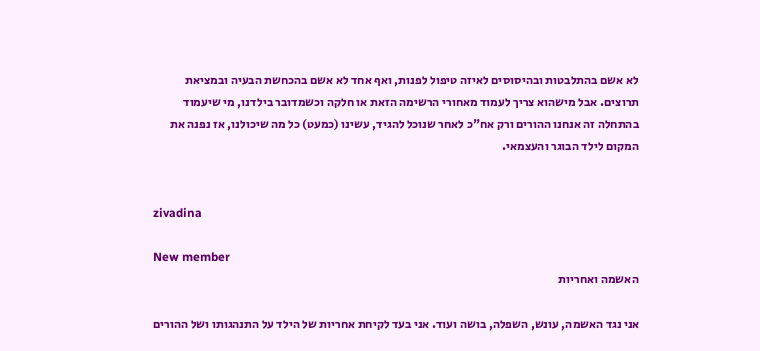לא אשם בהתלבטות ובהיסוסים לאיזה טיפול לפנות, ואף אחד לא אשם בהכחשת הבעיה ובמציאת תרוצים. אבל מישהוא צריך לעמוד מאחורי הרשימה הזאת או חלקה וכשמדובר בילדנו, מי שיעמוד בהתחלה זה אנחנו ההורים ורק אח"כ לאחר שנוכל להגיד, עשינו (כמעט) כל מה שיכולנו, אז נפנה את המקום לילד הבוגר והעצמאי.


zivadina

New member
האשמה ואחריות

אני נגד האשמה, עונש, השפלה, בושה ועוד. אני בעד לקיחת אחריות של הילד על התנהגותו ושל ההורים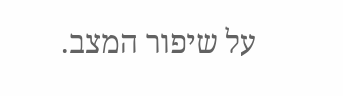על שיפור המצב.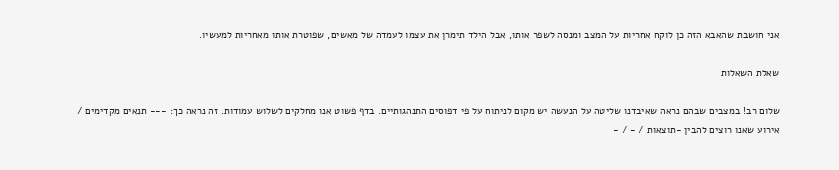אני חושבת שהאבא הזה כן לוקח אחריות על המצב ומנסה לשפר אותו, אבל הילד תימרן את עצמו לעמדה של מאשים, שפוטרת אותו מאחריות למעשיו.

שאלת השאלות

שלום רב! במצבים שבהם נראה שאיבדנו שליטה על הנעשה יש מקום לניתוח על פי דפוסים התנהגותיים. בדף פשוט אנו מחלקים לשלוש עמודות. זה נראה כך: --- תנאים מקדימים / אירוע שאנו רוצים להבין -תוצאות / - / -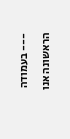--- בעמודה הראשונה אנו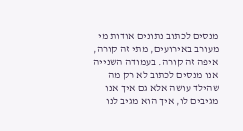מנסים לכתוב נתונים אודות מי מעורב באירועים, מתי זה קורה, איפה זה קורה. בעמודה השנייה אנו מנסים לכתוב לא רק מה שהילד עושה אלא גם איך אנו מגיבים לו, איך הוא מגיב לנו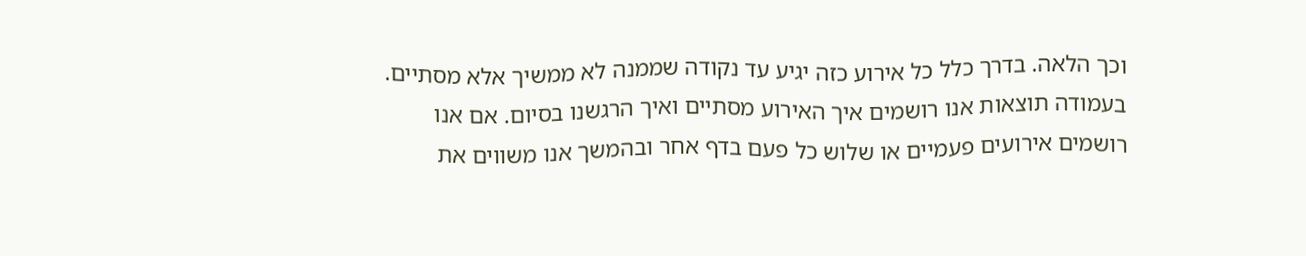וכך הלאה. בדרך כלל כל אירוע כזה יגיע עד נקודה שממנה לא ממשיך אלא מסתיים. בעמודה תוצאות אנו רושמים איך האירוע מסתיים ואיך הרגשנו בסיום. אם אנו רושמים אירועים פעמיים או שלוש כל פעם בדף אחר ובהמשך אנו משווים את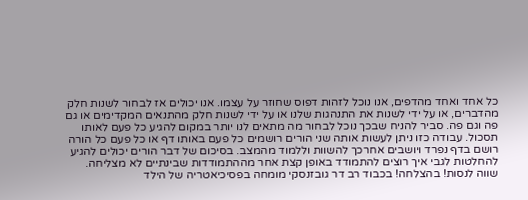כל אחד ואחד מהדפים, אנו נוכל לזהות דפוס שחוזר על עצמו. אנו יכולים אז לבחור לשנות חלק מהדברים, או על ידי לשנות את התנהגות שלנו או על ידי לשנות חלק מהתנאים המקדימים או גם פה וגם פה. סביר להניח שבכך נוכל לבחור מה מתאים לנו יותר במקום להגיע כל פעם לאותו תסכול. עבודה כזו ניתן לעשות אותה שני הורים רושמים כל פעם באותו דף או כל פעם כל הורה רושם בדף נפרד ויושבים אחרכך להשוות וללמוד מהמצב. בסיכום של דבר הורים יכולים להגיע להחלטות לגבי איך רוצים להתמודד באופן קצת אחר מההתמודדות שבינתיים לא מצליחה. שווה לנסות! בהצלחה! בכבוד רב דר גובזנסקי מומחה בפסיכיאטריה של הילד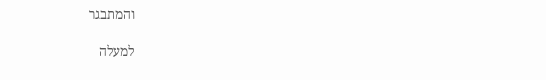והמתבגר

למעלה